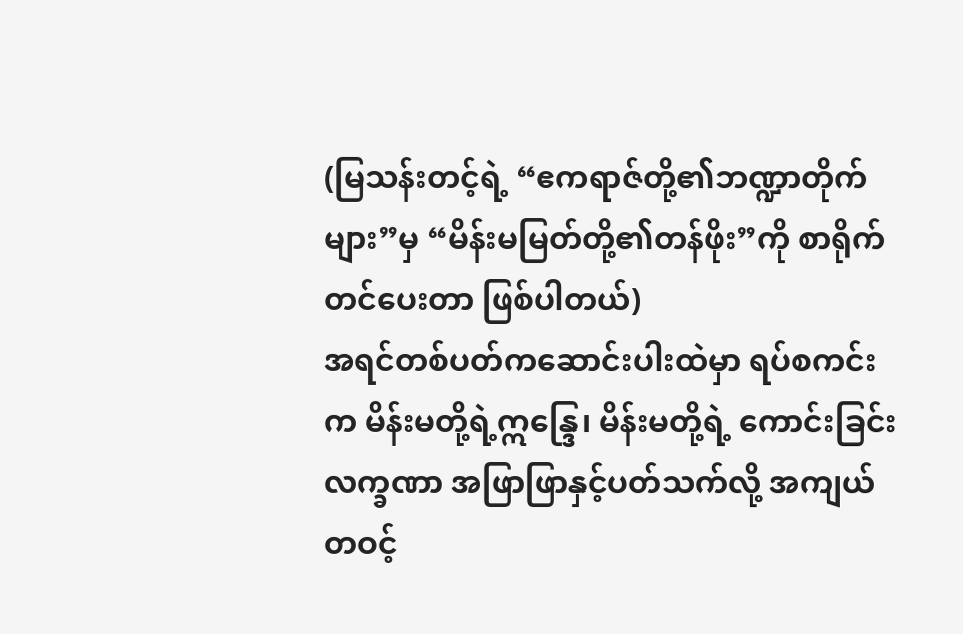(မြသန်းတင့်ရဲ့ “ဧကရာဇ်တို့၏ဘဏ္ဍာတိုက်များ”မှ “မိန်းမမြတ်တို့၏တန်ဖိုး”ကို စာရိုက်တင်ပေးတာ ဖြစ်ပါတယ်)
အရင်တစ်ပတ်ကဆောင်းပါးထဲမှာ ရပ်စကင်းက မိန်းမတို့ရဲ့ဣန္ဒြေ၊ မိန်းမတို့ရဲ့ ကောင်းခြင်းလက္ခဏာ အဖြာဖြာနှင့်ပတ်သက်လို့ အကျယ်တဝင့်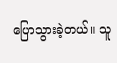ပြောသွားခဲ့တယ်။ သူ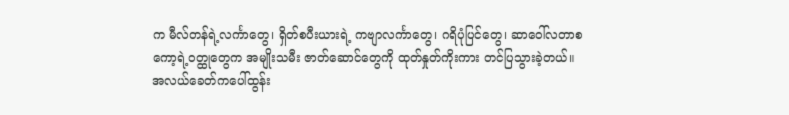က မီလ်တန်ရဲ့လင်္ကာတွေ၊ ရှိတ်စပီးယားရဲ့ ကဗျာလင်္ကာတွေ၊ ဂရိပုံပြင်တွေ၊ ဆာဝေါ်လတာစကော့ရဲ့ဝတ္ထုတွေက အမျိုးသမီး ဇာတ်ဆောင်တွေကို ထုတ်နှုတ်ကိုးကား တင်ပြသွားခဲ့တယ်။ အလယ်ခေတ်ကပေါ်ထွန်း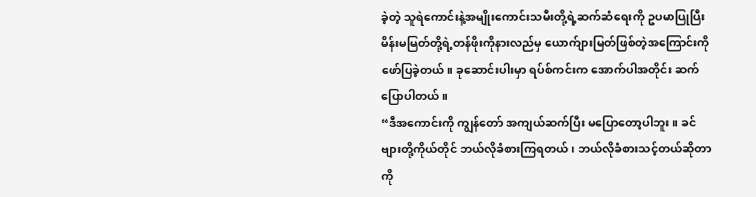ခဲ့တဲ့ သူရဲကောင်းနဲ့အမျိုးကောင်းသမီးတို့ရဲ့ဆက်ဆံရေးကို ဥပမာပြုပြီး မိန်းမမြတ်တို့ရဲ့တန်ဖိုးကိုနားလည်မှ ယောက်ျားမြတ်ဖြစ်တဲ့အကြောင်းကို ဖော်ပြခဲ့တယ်။ ခုဆောင်းပါးမှာ ရပ်စ်ကင်းက အောက်ပါအတိုင်း ဆက်ပြောပါတယ်။
“ဒီအကောင်းကို ကျွန်တော် အကျယ်ဆက်ပြီး မပြောတော့ပါဘူး။ ခင်ဗျားတို့ကိုယ်တိုင် ဘယ်လိုခံစားကြရတယ်၊ ဘယ်လိုခံစားသင့်တယ်ဆိုတာကို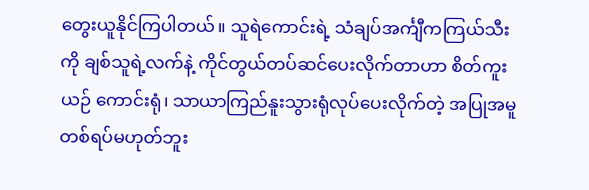တွေးယူနိုင်ကြပါတယ်။ သူရဲကောင်းရဲ့ သံချပ်အင်္ကျီကကြယ်သီးကို ချစ်သူရဲ့လက်နဲ့ ကိုင်တွယ်တပ်ဆင်ပေးလိုက်တာဟာ စိတ်ကူးယဉ် ကောင်းရုံ၊ သာယာကြည်နူးသွားရုံလုပ်ပေးလိုက်တဲ့ အပြုအမူတစ်ရပ်မဟုတ်ဘူး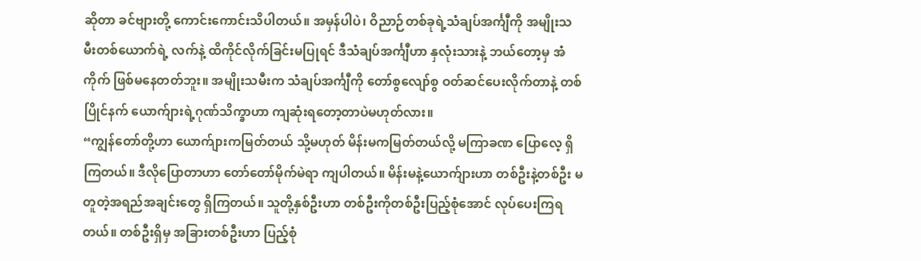ဆိုတာ ခင်ဗျားတို့ ကောင်းကောင်းသိပါတယ်။ အမှန်ပါပဲ၊ ဝိညာဉ်တစ်ခုရဲ့သံချပ်အင်္ကျီကို အမျိုးသမီးတစ်ယောက်ရဲ့ လက်နဲ့ ထိကိုင်လိုက်ခြင်းမပြုရင် ဒီသံချပ်အင်္ကျီဟာ နှလုံးသားနဲ့ ဘယ်တော့မှ အံကိုက် ဖြစ်မနေတတ်ဘူး။ အမျိုးသမီးက သံချပ်အင်္ကျီကို တော်စွလျော်စွ ဝတ်ဆင်ပေးလိုက်တာနဲ့ တစ်ပြိုင်နက် ယောက်ျားရဲ့ဂုဏ်သိက္ခာဟာ ကျဆုံးရတော့တာပဲမဟုတ်လား။
“ကျွန်တော်တို့ဟာ ယောက်ျားကမြတ်တယ် သို့မဟုတ် မိန်းမကမြတ်တယ်လို့ မကြာခဏ ပြောလေ့ ရှိကြတယ်။ ဒီလိုပြောတာဟာ တော်တော်မိုက်မဲရာ ကျပါတယ်။ မိန်းမနဲ့ယောက်ျားဟာ တစ်ဦးနဲ့တစ်ဦး မတူတဲ့အရည်အချင်းတွေ ရှိကြတယ်။ သူတို့နှစ်ဦးဟာ တစ်ဦးကိုတစ်ဦးပြည့်စုံအောင် လုပ်ပေးကြရတယ်။ တစ်ဦးရှိမှ အခြားတစ်ဦးဟာ ပြည့်စုံ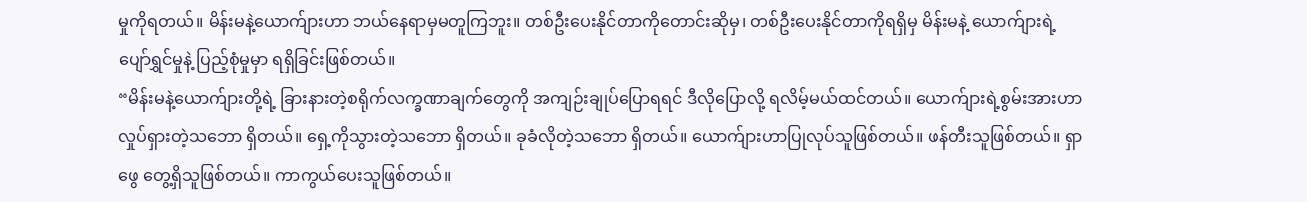မှုကိုရတယ်။ မိန်းမနဲ့ယောက်ျားဟာ ဘယ်နေရာမှမတူကြဘူး။ တစ်ဦးပေးနိုင်တာကိုတောင်းဆိုမှ၊ တစ်ဦးပေးနိုင်တာကိုရရှိမှ မိန်းမနဲ့ ယောက်ျားရဲ့ပျော်ရွှင်မှုနဲ့ ပြည့်စုံမှုမှာ ရရှိခြင်းဖြစ်တယ်။
“မိန်းမနဲ့ယောက်ျားတို့ရဲ့ ခြားနားတဲ့စရိုက်လက္ခဏာချက်တွေကို အကျဉ်းချုပ်ပြောရရင် ဒီလိုပြောလို့ ရလိမ့်မယ်ထင်တယ်။ ယောက်ျားရဲ့စွမ်းအားဟာ လှုပ်ရှားတဲ့သဘော ရှိတယ်။ ရှေ့ကိုသွားတဲ့သဘော ရှိတယ်။ ခုခံလိုတဲ့သဘော ရှိတယ်။ ယောက်ျားဟာပြုလုပ်သူဖြစ်တယ်။ ဖန်တီးသူဖြစ်တယ်။ ရှာဖွေ တွေ့ရှိသူဖြစ်တယ်။ ကာကွယ်ပေးသူဖြစ်တယ်။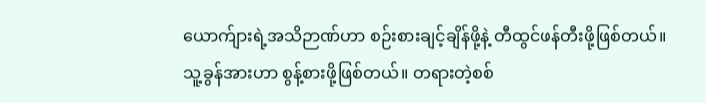ယောက်ျားရဲ့အသိဉာဏ်ဟာ စဉ်းစားချင့်ချိန်ဖို့နဲ့ တီထွင်ဖန်တီးဖို့ဖြစ်တယ်။ သူ့ခွန်အားဟာ စွန့်စားဖို့ဖြစ်တယ်။ တရားတဲ့စစ်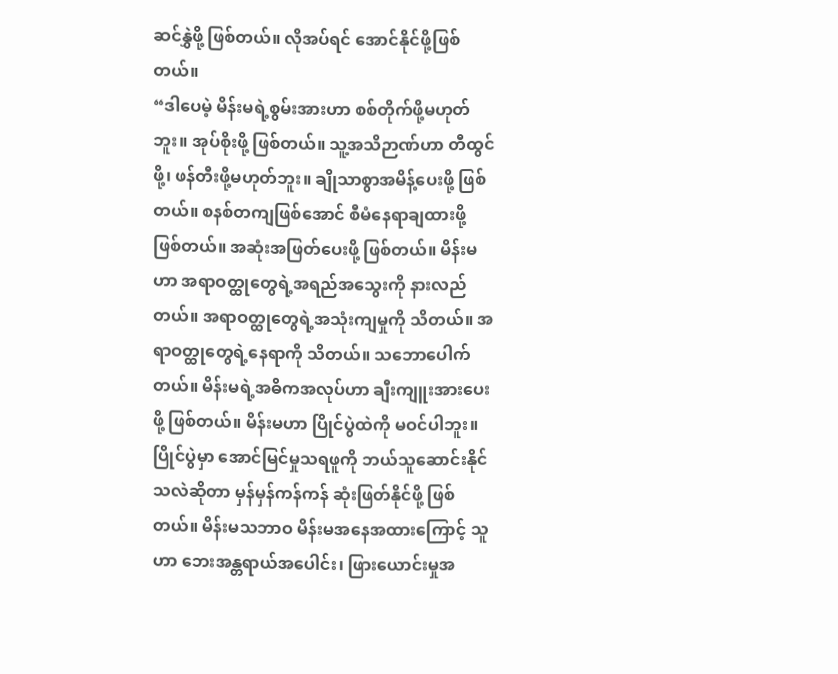ဆင်နွှဲဖို့ ဖြစ်တယ်။ လိုအပ်ရင် အောင်နိုင်ဖို့ဖြစ်တယ်။
“ဒါပေမဲ့ မိန်းမရဲ့စွမ်းအားဟာ စစ်တိုက်ဖို့မဟုတ်ဘူး။ အုပ်စိုးဖို့ ဖြစ်တယ်။ သူ့အသိဉာဏ်ဟာ တီထွင်ဖို့၊ ဖန်တီးဖို့မဟုတ်ဘူး။ ချိုသာစွာအမိန့်ပေးဖို့ ဖြစ်တယ်။ စနစ်တကျဖြစ်အောင် စီမံနေရာချထားဖို့ ဖြစ်တယ်။ အဆုံးအဖြတ်ပေးဖို့ ဖြစ်တယ်။ မိန်းမဟာ အရာဝတ္ထုတွေရဲ့အရည်အသွေးကို နားလည်တယ်။ အရာဝတ္ထုတွေရဲ့အသုံးကျမှုကို သိတယ်။ အရာဝတ္ထုတွေရဲ့နေရာကို သိတယ်။ သဘောပေါက်တယ်။ မိန်းမရဲ့အဓိကအလုပ်ဟာ ချီးကျူးအားပေးဖို့ ဖြစ်တယ်။ မိန်းမဟာ ပြိုင်ပွဲထဲကို မဝင်ပါဘူး။ ပြိုင်ပွဲမှာ အောင်မြင်မှုသရဖူကို ဘယ်သူဆောင်းနိုင်သလဲဆိုတာ မှန်မှန်ကန်ကန် ဆုံးဖြတ်နိုင်ဖို့ ဖြစ်တယ်။ မိန်းမသဘာဝ မိန်းမအနေအထားကြောင့် သူဟာ ဘေးအန္တရာယ်အပေါင်း၊ ဖြားယောင်းမှုအ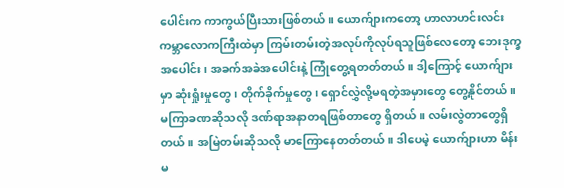ပေါင်းက ကာကွယ်ပြီးသားဖြစ်တယ်။ ယောက်ျားကတော့ ဟာလာဟင်းလင်း ကမ္ဘာလောကကြီးထဲမှာ ကြမ်းတမ်းတဲ့အလုပ်ကိုလုပ်ရသူဖြစ်လေတော့ ဘေးဒုက္ခအပေါင်း၊ အခက်အခဲအပေါင်းနဲ့ ကြုံတွေ့ရတတ်တယ်။ ဒါ့ကြောင့် ယောက်ျားမှာ ဆုံးရှုံးမှုတွေ၊ တိုက်ခိုက်မှုတွေ၊ ရှောင်လွှဲလို့မရတဲ့အမှားတွေ တွေ့နိုင်တယ်။ မကြာခဏဆိုသလို ဒဏ်ရာအနာတရဖြစ်တာတွေ ရှိတယ်။ လမ်းလွဲတာတွေရှိတယ်။ အမြဲတမ်းဆိုသလို မာကြောနေတတ်တယ်။ ဒါပေမဲ့ ယောက်ျားဟာ မိန်းမ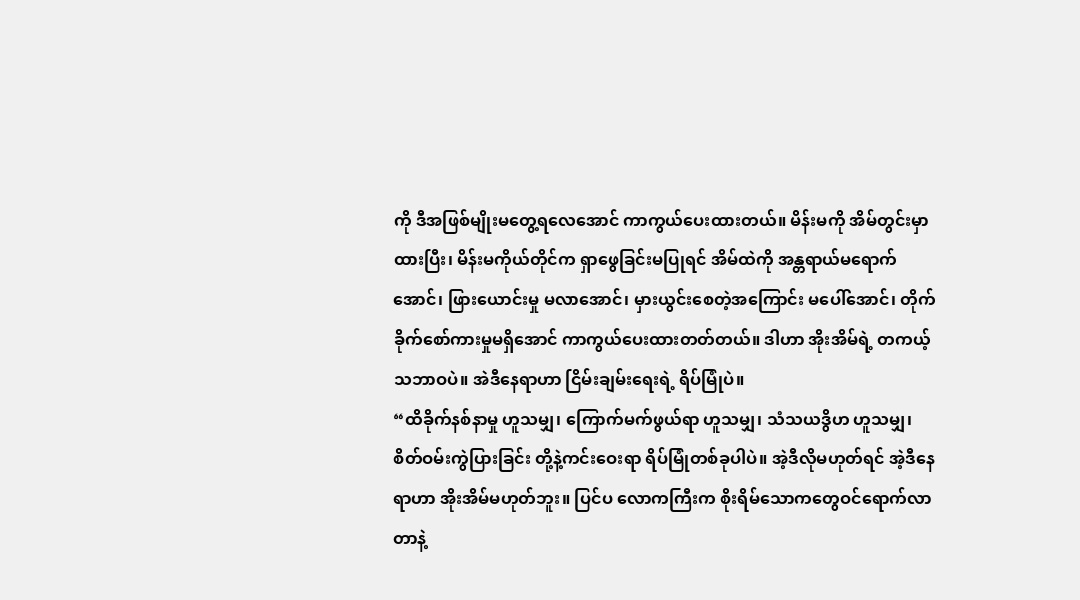ကို ဒီအဖြစ်မျိုးမတွေ့ရလေအောင် ကာကွယ်ပေးထားတယ်။ မိန်းမကို အိမ်တွင်းမှာထားပြီး၊ မိန်းမကိုယ်တိုင်က ရှာဖွေခြင်းမပြုရင် အိမ်ထဲကို အန္တရာယ်မရောက်အောင်၊ ဖြားယောင်းမှု မလာအောင်၊ မှားယွင်းစေတဲ့အကြောင်း မပေါ်အောင်၊ တိုက်ခိုက်စော်ကားမှုမရှိအောင် ကာကွယ်ပေးထားတတ်တယ်။ ဒါဟာ အိုးအိမ်ရဲ့ တကယ့်သဘာဝပဲ။ အဲဒီနေရာဟာ ငြိမ်းချမ်းရေးရဲ့ ရိပ်မြုံပဲ။
“ထိခိုက်နစ်နာမှု ဟူသမျှ၊ ကြောက်မက်ဖွယ်ရာ ဟူသမျှ၊ သံသယဒွိဟ ဟူသမျှ၊ စိတ်ဝမ်းကွဲပြားခြင်း တို့နဲ့ကင်းဝေးရာ ရိပ်မြုံတစ်ခုပါပဲ။ အဲ့ဒီလိုမဟုတ်ရင် အဲ့ဒီနေရာဟာ အိုးအိမ်မဟုတ်ဘူး။ ပြင်ပ လောကကြီးက စိုးရိမ်သောကတွေဝင်ရောက်လာတာနဲ့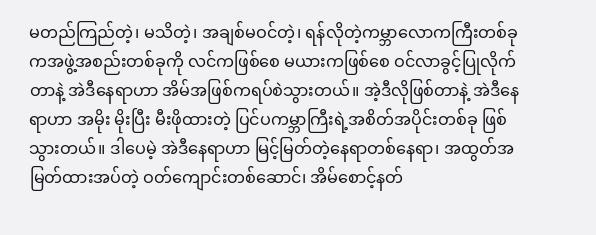မတည်ကြည်တဲ့၊ မသိတဲ့၊ အချစ်မဝင်တဲ့၊ ရန်လိုတဲ့ကမ္ဘာလောကကြီးတစ်ခုကအဖွဲ့အစည်းတစ်ခုကို လင်ကဖြစ်စေ မယားကဖြစ်စေ ဝင်လာခွင့်ပြုလိုက်တာနဲ့ အဲဒီနေရာဟာ အိမ်အဖြစ်ကရပ်စဲသွားတယ်။ အဲ့ဒီလိုဖြစ်တာနဲ့ အဲဒီနေရာဟာ အမိုး မိုးပြီး မီးဖိုထားတဲ့ ပြင်ပကမ္ဘာကြီးရဲ့အစိတ်အပိုင်းတစ်ခု ဖြစ်သွားတယ်။ ဒါပေမဲ့ အဲဒီနေရာဟာ မြင့်မြတ်တဲ့နေရာတစ်နေရာ၊ အထွတ်အမြတ်ထားအပ်တဲ့ ဝတ်ကျောင်းတစ်ဆောင်၊ အိမ်စောင့်နတ်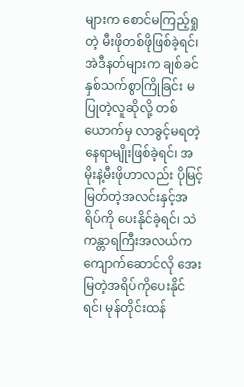များက စောင်မကြည့်ရှုတဲ့ မီးဖိုတစ်ဖိုဖြစ်ခဲ့ရင်၊ အဲဒီနတ်များက ချစ်ခင်နှစ်သက်စွာကြိုခြင်း မပြုတဲ့လူဆိုလို့ တစ်ယောက်မှ လာခွင့်မရတဲ့နေရာမျိုးဖြစ်ခဲ့ရင်၊ အမိုးနဲ့မီးဖိုဟာလည်း ပိုမြင့်မြတ်တဲ့အလင်းနှင့်အရိပ်ကို ပေးနိုင်ခဲ့ရင်၊ သဲကန္တာရကြီးအလယ်ကကျောက်ဆောင်လို အေးမြတဲ့အရိပ်ကိုပေးနိုင်ရင်၊ မုန်တိုင်းထန်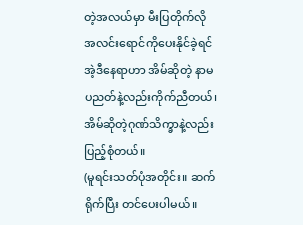တဲ့အလယ်မှာ မီးပြတိုက်လို အလင်းရောင်ကိုပေးနိုင်ခဲ့ရင် အဲ့ဒီနေရာဟာ အိမ်ဆိုတဲ့ နာမပညတ်နဲ့လည်းကိုက်ညီတယ်၊ အိမ်ဆိုတဲ့ဂုဏ်သိက္ခာနဲ့လည်း ပြည့်စုံတယ်။
(မူရင်းသတ်ပုံအတိုင်း။ ဆက်ရိုက်ပြီး တင်ပေးပါမယ်။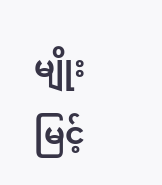မျိုးမြင့်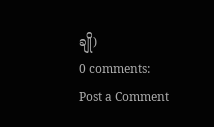ချို)
0 comments:
Post a Comment